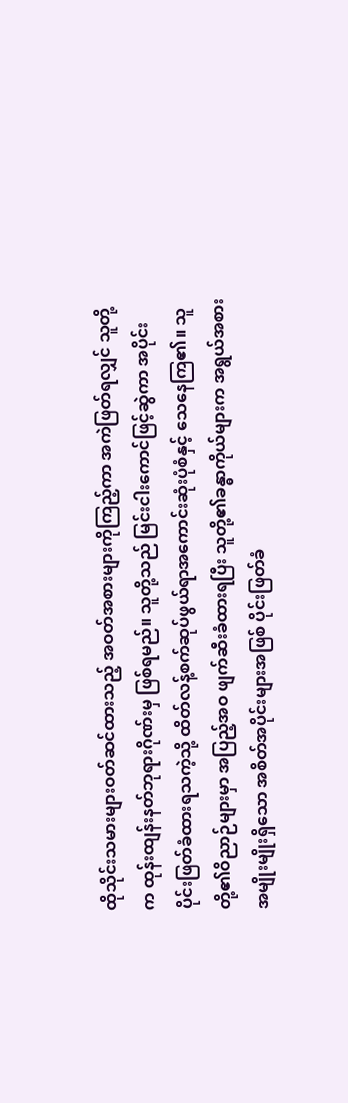ထိုသိုင်းသမားများဝတ်ဆင်ထားသည့် အဝတ်အစားများကိုကြည့်ကာ အကဲဖြတ်ရလျှင် သူတို့က ထုန်းထျန်းနတ်ဘုရားဂိုဏ်းမှ ဖြစ်ရမည်။ သူတို့သည် မြင်းငါးကောင်ဖြင့်ဆွဲကာ အပိုင်းပိုင်းဖြတ်ခံထားရသကဲ့သို့ ထိတ်လန့်စက်ဆုပ်ဖွယ်ရာအကောင်းဆုံးပုံစံနှင့် သေနေကြ၏။ သူတို့၏ဝိညာဉ်များမှာ အပြည့်အဝ ဖျက်ဆီးခံထားရပြီး သူတို့၏ခန္ဓာကိုယ်များက အရွယ်အစားအမျိုးမျိုးရှိသော အစိတ်အပိုင်းများအဖြစ် ပိုင်းဖြတ်ခံ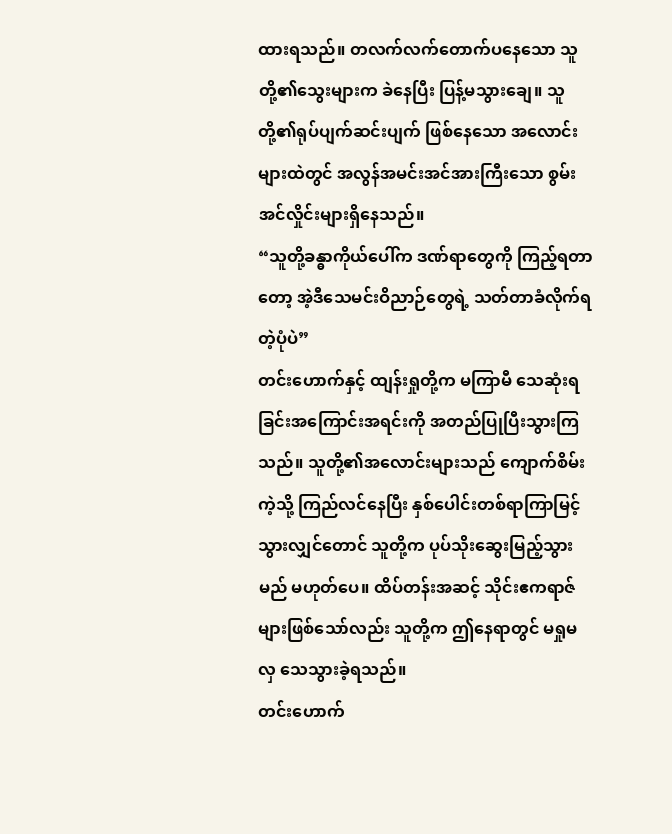ထားရသည်။ တလက်လက်တောက်ပနေသော သူတို့၏သွေးများက ခဲနေပြီး ပြန့်မသွားချေ။ သူတို့၏ရုပ်ပျက်ဆင်းပျက် ဖြစ်နေသော အလောင်းများထဲတွင် အလွန်အမင်းအင်အားကြီးသော စွမ်းအင်လှိုင်းများရှိနေသည်။
“သူတို့ခန္ဓာကိုယ်ပေါ်က ဒဏ်ရာတွေကို ကြည့်ရတာတော့ အဲ့ဒီသေမင်းဝိညာဉ်တွေရဲ့ သတ်တာခံလိုက်ရတဲ့ပုံပဲ”
တင်းဟောက်နှင့် ထျန်းရှုတို့က မကြာမီ သေဆုံးရခြင်းအကြောင်းအရင်းကို အတည်ပြုပြီးသွားကြသည်။ သူတို့၏အလောင်းများသည် ကျောက်စိမ်းကဲ့သို့ ကြည်လင်နေပြီး နှစ်ပေါင်းတစ်ရာကြာမြင့်သွားလျှင်တောင် သူတို့က ပုပ်သိုးဆွေးမြည့်သွားမည် မဟုတ်ပေ။ ထိပ်တန်းအဆင့် သိုင်းဧကရာဇ်များဖြစ်သော်လည်း သူတို့က ဤနေရာတွင် မရှုမလှ သေသွားခဲ့ရသည်။
တင်းဟောက်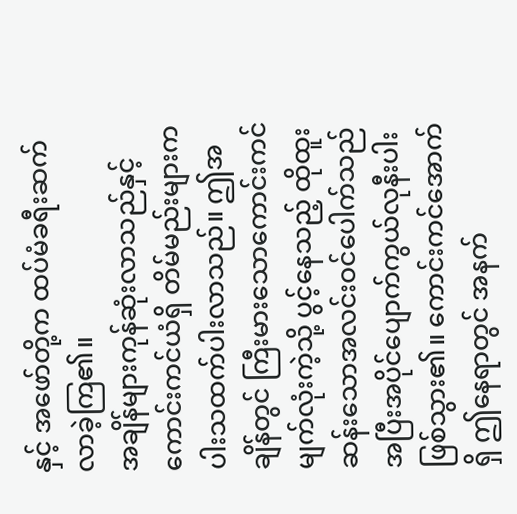နှင့် အဖော်တို့က ထပ်မံခရီးဆက်လာခဲ့ကြ၏။
အချိန်များကုန်ဆုံးလာသည်နှင့် ကောင်းကင်ယံရှိ တိမ်မည်းများက ပါးသထက်ပါးလာသည်။ ဤအချိန်တွင် ကြီးမားသောကောင်းကင်မျက်လုံးကဲ့သို့ ပွင့်နေသည့် ထိုထူးဆန်းသောအလင်းဝင်ပေါက်သည် အပြီးအပိုင်ပျောက်ကွယ်လုနီးပါး ဖြစ်သွား၏။ ကောင်းကင်အောက်ရှိ ဤနေရာတွင် အနက်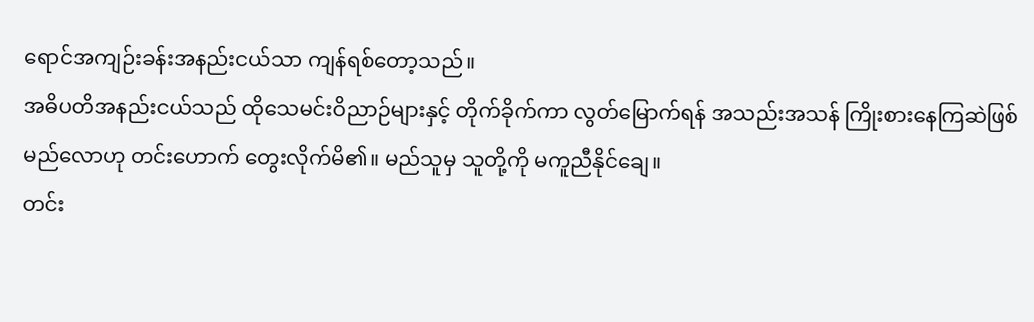ရောင်အကျဉ်းခန်းအနည်းငယ်သာ ကျန်ရစ်တော့သည်။
အဓိပတိအနည်းငယ်သည် ထိုသေမင်းဝိညာဉ်များနှင့် တိုက်ခိုက်ကာ လွတ်မြောက်ရန် အသည်းအသန် ကြိုးစားနေကြဆဲဖြစ်မည်လောဟု တင်းဟောက် တွေးလိုက်မိ၏။ မည်သူမှ သူတို့ကို မကူညီနိုင်ချေ။
တင်း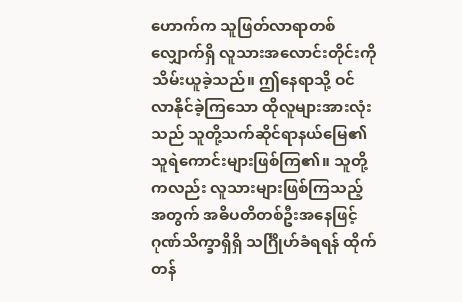ဟောက်က သူဖြတ်လာရာတစ်လျှောက်ရှိ လူသားအလောင်းတိုင်းကို သိမ်းယူခဲ့သည်။ ဤနေရာသို့ ဝင်လာနိုင်ခဲ့ကြသော ထိုလူများအားလုံးသည် သူတို့သက်ဆိုင်ရာနယ်မြေ၏ သူရဲကောင်းများဖြစ်ကြ၏။ သူတို့ကလည်း လူသားများဖြစ်ကြသည့်အတွက် အဓိပတိတစ်ဦးအနေဖြင့် ဂုဏ်သိက္ခာရှိရှိ သင်္ဂြိုဟ်ခံရရန် ထိုက်တန်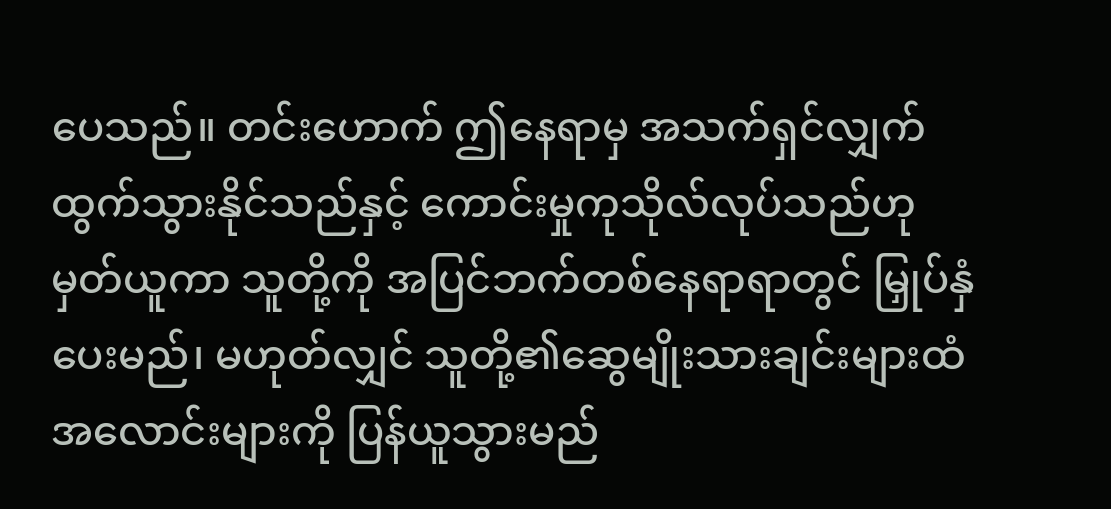ပေသည်။ တင်းဟောက် ဤနေရာမှ အသက်ရှင်လျှက်ထွက်သွားနိုင်သည်နှင့် ကောင်းမှုကုသိုလ်လုပ်သည်ဟု မှတ်ယူကာ သူတို့ကို အပြင်ဘက်တစ်နေရာရာတွင် မြှုပ်နှံပေးမည်၊ မဟုတ်လျှင် သူတို့၏ဆွေမျိုးသားချင်းများထံ အလောင်းများကို ပြန်ယူသွားမည်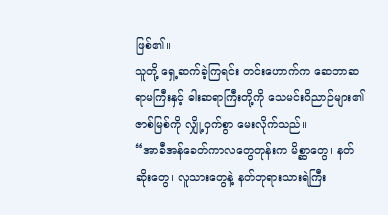ဖြစ်၏။
သူတို့ ရှေ့ဆက်ခဲ့ကြရင်း တင်းဟောက်က ဆေဘာဆရာမကြီးနှင့် ဓါးဆရာကြီးတို့ကို သေမင်းဝိညာဉ်များ၏ ဇာစ်မြစ်ကို လျှို့ဝှက်စွာ မေးလိုက်သည်။
“အာခီအန်ခေတ်ကာလတွေတုန်းက မိစ္ဆာတွေ၊ နတ်ဆိုးတွေ၊ လူသားတွေနဲ့ နတ်ဘုရားသားရဲကြီး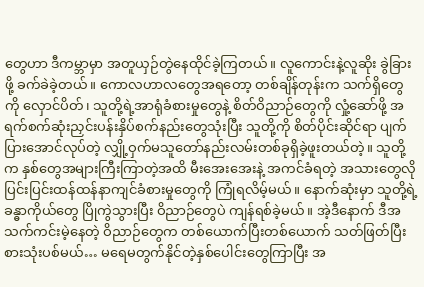တွေဟာ ဒီကမ္ဘာမှာ အတူယှဉ်တွဲနေထိုင်ခဲ့ကြတယ်။ လူကောင်းနဲ့လူဆိုး ခွဲခြားဖို့ ခက်ခဲခဲ့တယ်။ ကောလဟာလတွေအရတော့ တစ်ချိန်တုန်းက သက်ရှိတွေကို လှောင်ပိတ်၊ သူတို့ရဲ့အာရုံခံစားမှုတွေနဲ့ စိတ်ဝိညာဉ်တွေကို လှုံ့ဆော်ဖို့ အရက်စက်ဆုံးညှင်းပန်းနှိပ်စက်နည်းတွေသုံးပြီး သူတို့ကို စိတ်ပိုင်းဆိုင်ရာ ပျက်ပြားအောင်လုပ်တဲ့ လျှို့ဝှက်မသူတော်နည်းလမ်းတစ်ခုရှိခဲ့ဖူးတယ်တဲ့။ သူတို့က နှစ်တွေအများကြီးကြာတဲ့အထိ မီးအေးအေးနဲ့ အကင်ခံရတဲ့ အသားတွေလို ပြင်းပြင်းထန်ထန်နာကျင်ခံစားမှုတွေကို ကြုံရလိမ့်မယ်။ နောက်ဆုံးမှာ သူတို့ရဲ့ခန္ဓာကိုယ်တွေ ပြိုကွဲသွားပြီး ဝိညာဉ်တွေပဲ ကျန်ရစ်ခဲ့မယ်။ အဲ့ဒီနောက် ဒီအသက်ကင်းမဲ့နေတဲ့ ဝိညာဉ်တွေက တစ်ယောက်ပြီးတစ်ယောက် သတ်ဖြတ်ပြီး စားသုံးပစ်မယ်… မရေမတွက်နိုင်တဲ့နှစ်ပေါင်းတွေကြာပြီး အ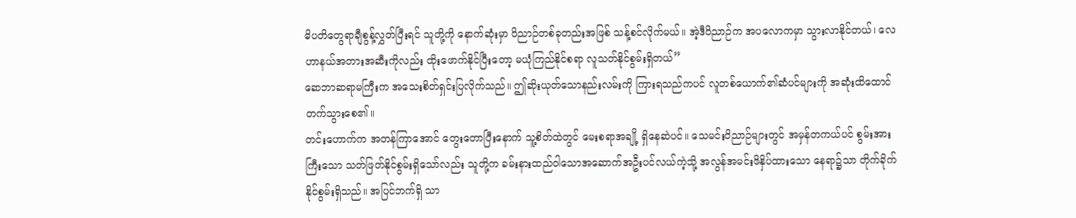ဓိပတိတွေရာချီစွန့်လွှတ်ပြီးရင် သူတို့ကို နောက်ဆုံးမှာ ဝိညာဉ်တစ်ခုတည်းအဖြစ် သန့်စင်လိုက်မယ်။ အဲ့ဒီဝိညာဉ်က အပလောကမှာ သွားလာနိုင်တယ်၊ လေဟာနယ်အတားအဆီးကိုလည်း ထိုးဖောက်နိုင်ပြီးတော့ မယုံကြည်နိုင်စရာ လူသတ်နိုင်စွမ်းရှိတယ်”
ဆေဘာဆရာမကြီးက အသေးစိတ်ရှင်းပြလိုက်သည်။ ဤဆိုးယုတ်သောနည်းလမ်းကို ကြားရသည်ကပင် လူတစ်ယောက်၏ဆံပင်များကို အဆုံးထိထောင်တက်သွားစေ၏။
တင်းဟောက်က အတန်ကြာအောင် တွေးတောပြီးနောက် သူ့စိတ်ထဲတွင် မေးစရာအချို့ ရှိနေဆဲပင်။ သေမင်းဝိညာဉ်များတွင် အမှန်တကယ်ပင် စွမ်းအားကြီးသော သတ်ဖြတ်နိုင်စွမ်းရှိသော်လည်း သူတို့က ခမ်းနားထည်ဝါသောအဆောက်အဦးပင်လယ်ကဲ့သို့ အလွန်အမင်းဖိနှိပ်ထားသော နေရာ၌သာ တိုက်ခိုက်နိုင်စွမ်းရှိသည်။ အပြင်ဘက်ရှိ သာ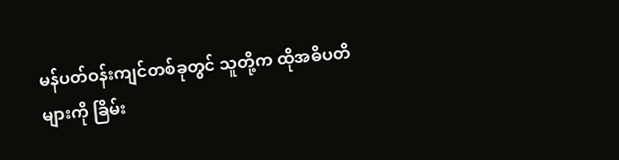မန်ပတ်ဝန်းကျင်တစ်ခုတွင် သူတို့က ထိုအဓိပတိများကို ခြိမ်း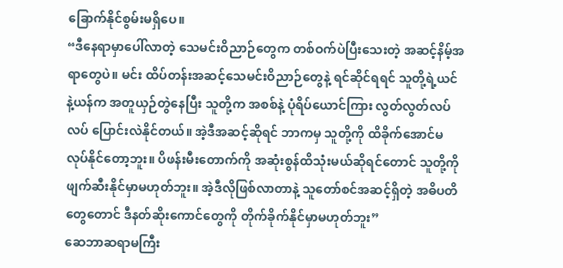ခြောက်နိုင်စွမ်းမရှိပေ။
“ဒီနေရာမှာပေါ်လာတဲ့ သေမင်းဝိညာဉ်တွေက တစ်ဝက်ပဲပြီးသေးတဲ့ အဆင့်နိမ့်အရာတွေပဲ။ မင်း ထိပ်တန်းအဆင့်သေမင်းဝိညာဉ်တွေနဲ့ ရင်ဆိုင်ရရင် သူတို့ရဲ့ယင်နဲ့ယန်က အတူယှဉ်တွဲနေပြီး သူတို့က အစစ်နဲ့ ပုံရိပ်ယောင်ကြား လွတ်လွတ်လပ်လပ် ပြောင်းလဲနိုင်တယ်။ အဲ့ဒီအဆင့်ဆိုရင် ဘာကမှ သူတို့ကို ထိခိုက်အောင်မလုပ်နိုင်တော့ဘူး။ ပိဖန်းမီးတောက်ကို အဆုံးစွန်ထိသုံးမယ်ဆိုရင်တောင် သူတို့ကို ဖျက်ဆီးနိုင်မှာမဟုတ်ဘူး။ အဲ့ဒီလိုဖြစ်လာတာနဲ့ သူတော်စင်အဆင့်ရှိတဲ့ အဓိပတိတွေတောင် ဒီနတ်ဆိုးကောင်တွေကို တိုက်ခိုက်နိုင်မှာမဟုတ်ဘူး”
ဆေဘာဆရာမကြီး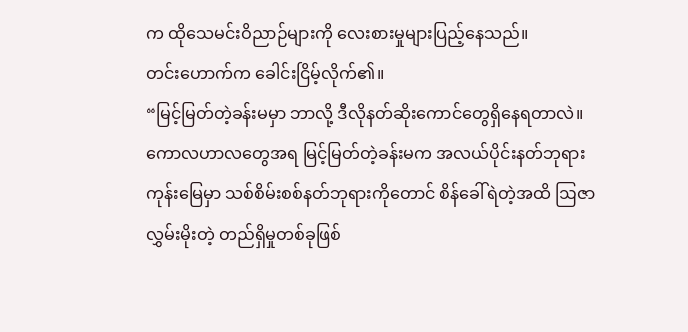က ထိုသေမင်းဝိညာဉ်များကို လေးစားမှုများပြည့်နေသည်။
တင်းဟောက်က ခေါင်းငြိမ့်လိုက်၏။
“မြင့်မြတ်တဲ့ခန်းမမှာ ဘာလို့ ဒီလိုနတ်ဆိုးကောင်တွေရှိနေရတာလဲ။ ကောလဟာလတွေအရ မြင့်မြတ်တဲ့ခန်းမက အလယ်ပိုင်းနတ်ဘုရားကုန်းမြေမှာ သစ်စိမ်းစစ်နတ်ဘုရားကိုတောင် စိန်ခေါ်ရဲတဲ့အထိ ဩဇာလွှမ်းမိုးတဲ့ တည်ရှိမှုတစ်ခုဖြစ်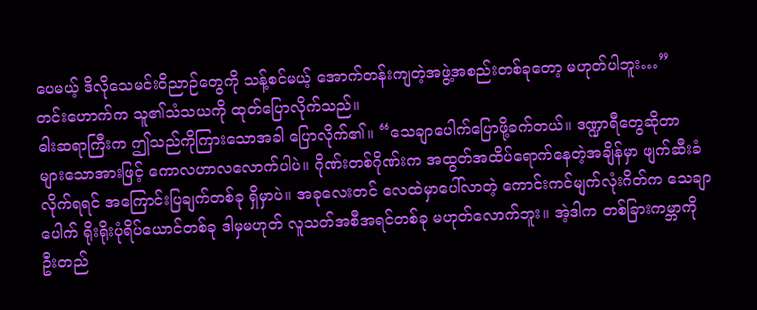ပေမယ့် ဒိလိုသေမင်းဝိညာဉ်တွေကို သန့်စင်မယ့် အောက်တန်းကျတဲ့အဖွဲ့အစည်းတစ်ခုတော့ မဟုတ်ပါဘူး…”
တင်းဟောက်က သူ၏သံသယကို ထုတ်ပြောလိုက်သည်။
ဓါးဆရာကြီးက ဤသည်ကိုကြားသောအခါ ပြောလိုက်၏။ “သေချာပေါက်ပြောဖို့ခက်တယ်။ ဒဏ္ဍာရီတွေဆိုတာ များသောအားဖြင့် ကောလဟာလလောက်ပါပဲ။ ဂိုဏ်းတစ်ဂိုဏ်းက အထွတ်အထိပ်ရောက်နေတဲ့အချိန်မှာ ဖျက်ဆီးခံလိုက်ရရင် အကြောင်းပြချက်တစ်ခု ရှိမှာပဲ။ အခုလေးတင် လေထဲမှာပေါ်လာတဲ့ ကောင်းကင်မျက်လုံးဂိတ်က သေချာပေါက် ရိုးရိုးပုံရိပ်ယောင်တစ်ခု ဒါမှမဟုတ် လူသတ်အစီအရင်တစ်ခု မဟုတ်လောက်ဘူး။ အဲ့ဒါက တစ်ခြားကမ္ဘာကို ဦးတည်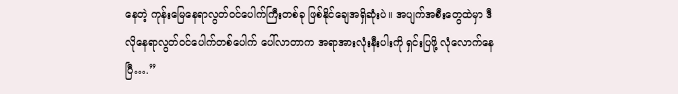နေတဲ့ ကုန်းမြေနေရာလွတ်ဝင်ပေါက်ကြီးတစ်ခု ဖြစ်နိုင်ချေအရှိဆုံးပဲ။ အပျက်အစီးတွေထဲမှာ ဒီလိုနေရာလွတ်ဝင်ပေါက်တစ်ပေါက် ပေါ်လာတာက အရာအားလုံးနီးပါးကို ရှင်းပြဖို့ လုံလောက်နေပြီ….”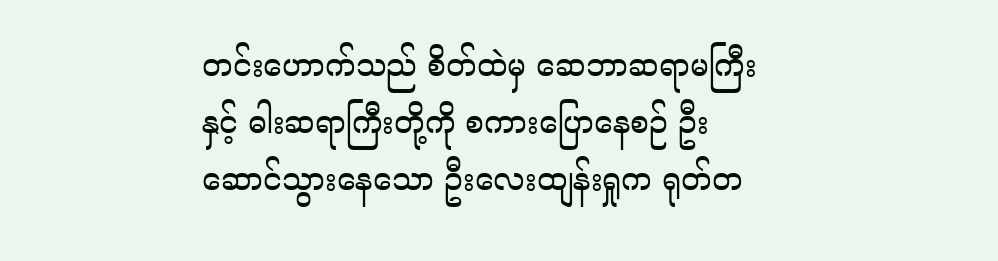တင်းဟောက်သည် စိတ်ထဲမှ ဆေဘာဆရာမကြီးနှင့် ဓါးဆရာကြီးတို့ကို စကားပြောနေစဉ် ဦးဆောင်သွားနေသော ဦးလေးထျန်းရှုက ရုတ်တ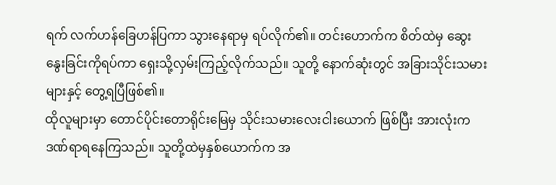ရက် လက်ဟန်ခြေဟန်ပြကာ သွားနေရာမှ ရပ်လိုက်၏။ တင်းဟောက်က စိတ်ထဲမှ ဆွေးနွေးခြင်းကိုရပ်ကာ ရှေးသို့လှမ်းကြည့်လိုက်သည်။ သူတို့ နောက်ဆုံးတွင် အခြားသိုင်းသမားများနှင့် တွေ့ရပြီဖြစ်၏။
ထိုလူများမှာ တောင်ပိုင်းတောရိုင်းမြေမှ သိုင်းသမားလေးငါးယောက် ဖြစ်ပြီး အားလုံးက ဒဏ်ရာရနေကြသည်။ သူတို့ထဲမှနှစ်ယောက်က အ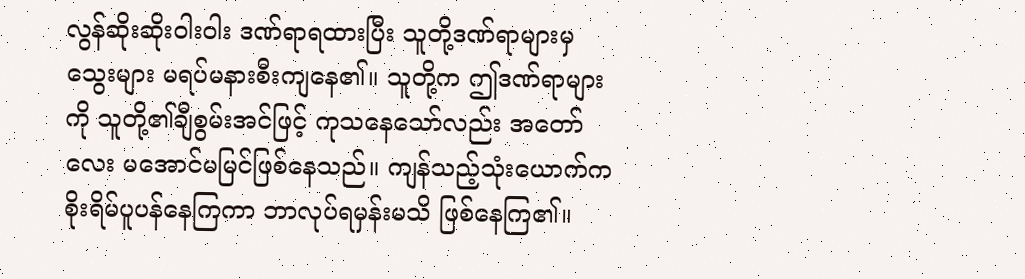လွန်ဆိုးဆိုးဝါးဝါး ဒဏ်ရာရထားပြီး သူတို့ဒဏ်ရာများမှ သွေးများ မရပ်မနားစီးကျနေ၏။ သူတို့က ဤဒဏ်ရာများကို သူတို့၏ချီစွမ်းအင်ဖြင့် ကုသနေသော်လည်း အတော်လေး မအောင်မမြင်ဖြစ်နေသည်။ ကျန်သည့်သုံးယောက်က စိုးရိမ်ပူပန်နေကြကာ ဘာလုပ်ရမှန်းမသိ ဖြစ်နေကြ၏။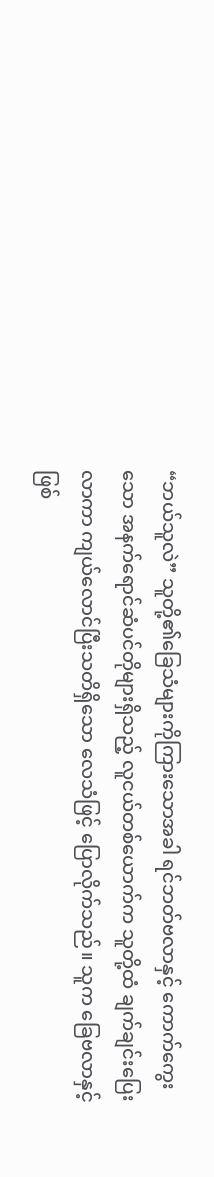“ဘယ်သူလဲ” သူတို့၏ခြေသံများကိုကြားသောအခါ ရင်ဘတ်ဗလာနှင့် ကောက်ကွေးသော အနက်ရောင်ဆံပင်တိုများရှိသည့် လူငယ်တစ်ယောက်က သူတို့ထံ ချက်ချင်းပြေးလာကာ ကျယ်လောင်ပြီးသတိရှိသော လေသံဖြင့် ပြောလိုက်သည်။ သူက ခြေဗလာနှင့်ဖြစ်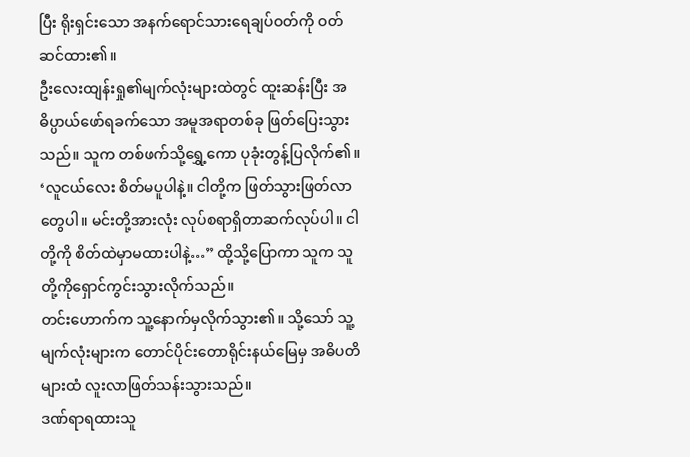ပြီး ရိုးရှင်းသော အနက်ရောင်သားရေချပ်ဝတ်ကို ဝတ်ဆင်ထား၏။
ဦးလေးထျန်းရှု၏မျက်လုံးများထဲတွင် ထူးဆန်းပြီး အဓိပ္ပာယ်ဖော်ရခက်သော အမူအရာတစ်ခု ဖြတ်ပြေးသွားသည်။ သူက တစ်ဖက်သို့ရွှေ့ကော ပုခုံးတွန့်ပြလိုက်၏။ ‘လူငယ်လေး စိတ်မပူပါနဲ့။ ငါတို့က ဖြတ်သွားဖြတ်လာတွေပါ။ မင်းတို့အားလုံး လုပ်စရာရှိတာဆက်လုပ်ပါ။ ငါတို့ကို စိတ်ထဲမှာမထားပါနဲ့…” ထို့သို့ပြောကာ သူက သူတို့ကိုရှောင်ကွင်းသွားလိုက်သည်။
တင်းဟောက်က သူ့နောက်မှလိုက်သွား၏။ သို့သော် သူ့မျက်လုံးများက တောင်ပိုင်းတောရိုင်းနယ်မြေမှ အဓိပတိများထံ လူးလာဖြတ်သန်းသွားသည်။
ဒဏ်ရာရထားသူ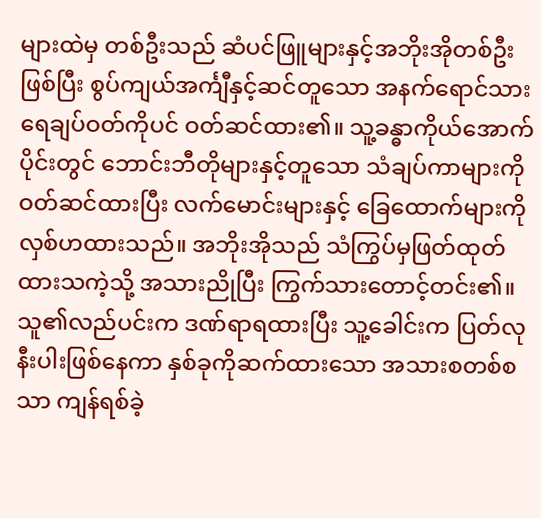များထဲမှ တစ်ဦးသည် ဆံပင်ဖြူများနှင့်အဘိုးအိုတစ်ဦးဖြစ်ပြီး စွပ်ကျယ်အင်္ကျီနှင့်ဆင်တူသော အနက်ရောင်သားရေချပ်ဝတ်ကိုပင် ဝတ်ဆင်ထား၏။ သူ့ခန္ဓာကိုယ်အောက်ပိုင်းတွင် ဘောင်းဘီတိုများနှင့်တူသော သံချပ်ကာများကို ဝတ်ဆင်ထားပြီး လက်မောင်းများနှင့် ခြေထောက်များကို လှစ်ဟထားသည်။ အဘိုးအိုသည် သံကြွပ်မှဖြတ်ထုတ်ထားသကဲ့သို့ အသားညိုပြီး ကြွက်သားတောင့်တင်း၏။ သူ၏လည်ပင်းက ဒဏ်ရာရထားပြီး သူ့ခေါင်းက ပြတ်လုနီးပါးဖြစ်နေကာ နှစ်ခုကိုဆက်ထားသော အသားစတစ်စသာ ကျန်ရစ်ခဲ့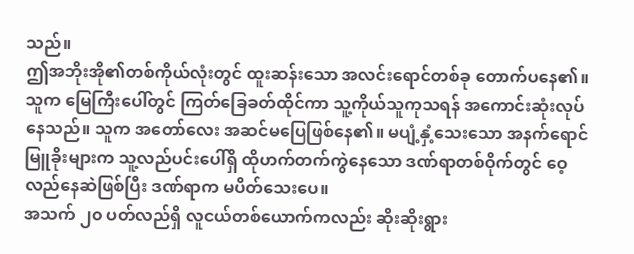သည်။
ဤအဘိုးအို၏တစ်ကိုယ်လုံးတွင် ထူးဆန်းသော အလင်းရောင်တစ်ခု တောက်ပနေ၏။ သူက မြေကြီးပေါ်တွင် ကြတ်ခြေခတ်ထိုင်ကာ သူ့ကိုယ်သူကုသရန် အကောင်းဆုံးလုပ်နေသည်။ သူက အတော်လေး အဆင်မပြေဖြစ်နေ၏။ မပျံ့နှံ့သေးသော အနက်ရောင်မြူခိုးများက သူ့လည်ပင်းပေါ်ရှိ ထိုဟက်တက်ကွဲနေသော ဒဏ်ရာတစ်ဝိုက်တွင် ဝေ့လည်နေဆဲဖြစ်ပြီး ဒဏ်ရာက မပိတ်သေးပေ။
အသက် ၂၀ ပတ်လည်ရှိ လူငယ်တစ်ယောက်ကလည်း ဆိုးဆိုးရွား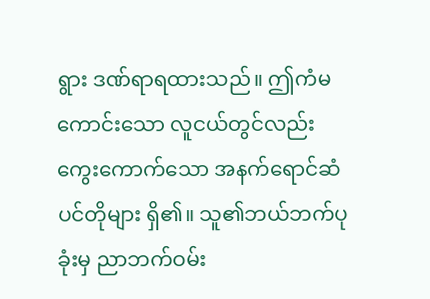ရွား ဒဏ်ရာရထားသည်။ ဤကံမကောင်းသော လူငယ်တွင်လည်း ကွေးကောက်သော အနက်ရောင်ဆံပင်တိုများ ရှိ၏။ သူ၏ဘယ်ဘက်ပုခုံးမှ ညာဘက်ဝမ်း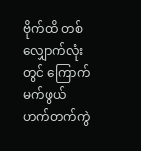ဗိုက်ထိ တစ်လျှောက်လုံးတွင် ကြောက်မက်ဖွယ် ဟက်တက်ကွဲ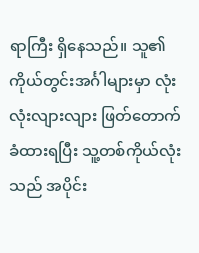ရာကြီး ရှိနေသည်။ သူ၏ကိုယ်တွင်းအင်္ဂါများမှာ လုံးလုံးလျားလျား ဖြတ်တောက်ခံထားရပြီး သူ့တစ်ကိုယ်လုံးသည် အပိုင်း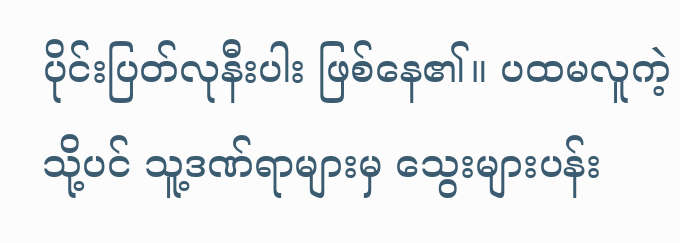ပိုင်းပြတ်လုနီးပါး ဖြစ်နေ၏။ ပထမလူကဲ့သို့ပင် သူ့ဒဏ်ရာများမှ သွေးများပန်း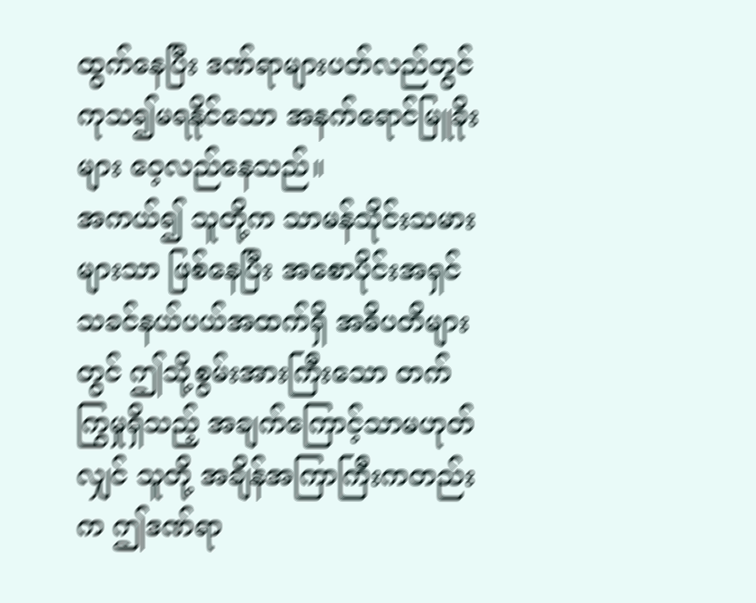ထွက်နေပြီး ဒဏ်ရာများပတ်လည်တွင် ကုသ၍မရနိုင်သော အနက်ရောင်မြူခိုးများ ဝေ့လည်နေသည်။
အကယ်၍ သူတို့က သာမန်သိုင်းသမားများသာ ဖြစ်နေပြီး အစောပိုင်းအရှင်သခင်နယ်ပယ်အထက်ရှိ အဓိပတိများတွင် ဤသို့စွမ်းအားကြီးသော တက်ကြွမှုရှိသည့် အချက်ကြောင့်သာမဟုတ်လျှင် သူတို့ အချိန်အကြာကြီးကတည်းက ဤဒဏ်ရာ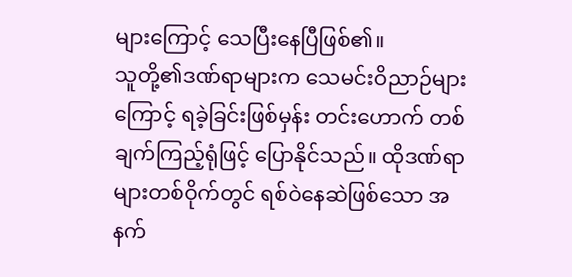များကြောင့် သေပြီးနေပြီဖြစ်၏။
သူတို့၏ဒဏ်ရာများက သေမင်းဝိညာဉ်များကြောင့် ရခဲ့ခြင်းဖြစ်မှန်း တင်းဟောက် တစ်ချက်ကြည့်ရုံဖြင့် ပြောနိုင်သည်။ ထိုဒဏ်ရာများတစ်ဝိုက်တွင် ရစ်ဝဲနေဆဲဖြစ်သော အနက်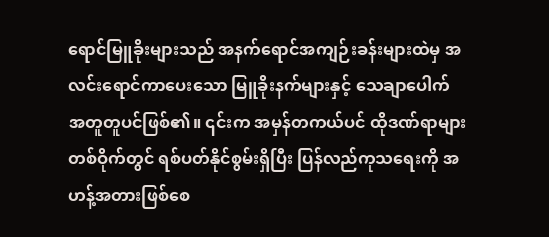ရောင်မြူခိုးများသည် အနက်ရောင်အကျဉ်းခန်းများထဲမှ အလင်းရောင်ကာပေးသော မြူခိုးနက်များနှင့် သေချာပေါက် အတူတူပင်ဖြစ်၏။ ၎င်းက အမှန်တကယ်ပင် ထိုဒဏ်ရာများတစ်ဝိုက်တွင် ရစ်ပတ်နိုင်စွမ်းရှိပြီး ပြန်လည်ကုသရေးကို အဟန့်အတားဖြစ်စေ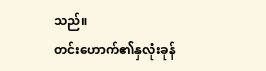သည်။
တင်းဟောက်၏နှလုံးခုန်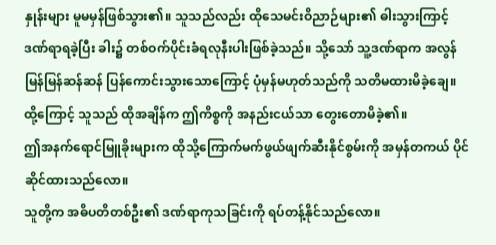နှုန်းများ မူမမှန်ဖြစ်သွား၏။ သူသည်လည်း ထိုသေမင်းဝိညာဉ်များ၏ ဓါးသွားကြာင့် ဒဏ်ရာရခဲ့ပြီး ခါး၌ တစ်ဝက်ပိုင်းခံရလုနီးပါးဖြစ်ခဲ့သည်။ သို့သော် သူ့ဒဏ်ရာက အလွန်မြန်မြန်ဆန်ဆန် ပြန်ကောင်းသွားသောကြောင့် ပုံမှန်မဟုတ်သည်ကို သတိမထားမိခဲ့ချေ။ ထို့ကြောင့် သူသည် ထိုအချိန်က ဤကိစ္စကို အနည်းငယ်သာ တွေးတောမိခဲ့၏။
ဤအနက်ရောင်မြူခိုးများက ထိုသို့ကြောက်မက်ဖွယ်ဖျက်ဆီးနိုင်စွမ်းကို အမှန်တကယ် ပိုင်ဆိုင်ထားသည်လော။
သူတို့က အဓိပတိတစ်ဦး၏ ဒဏ်ရာကုသခြင်းကို ရပ်တန့်နိုင်သည်လော။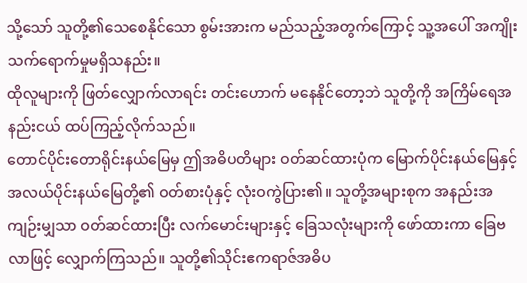သို့သော် သူတို့၏သေစေနိုင်သော စွမ်းအားက မည်သည့်အတွက်ကြောင့် သူ့အပေါ် အကျိုးသက်ရောက်မှုမရှိသနည်း။
ထိုလူများကို ဖြတ်လျှောက်လာရင်း တင်းဟောက် မနေနိုင်တော့ဘဲ သူတို့ကို အကြိမ်ရေအနည်းငယ် ထပ်ကြည့်လိုက်သည်။
တောင်ပိုင်းတောရိုင်းနယ်မြေမှ ဤအဓိပတိများ ဝတ်ဆင်ထားပုံက မြောက်ပိုင်းနယ်မြေနှင့် အလယ်ပိုင်းနယ်မြေတို့၏ ဝတ်စားပုံနှင့် လုံးဝကွဲပြား၏။ သူတို့အများစုက အနည်းအကျဉ်းမျှသာ ဝတ်ဆင်ထားပြီး လက်မောင်းများနှင့် ခြေသလုံးများကို ဖော်ထားကာ ခြေဗလာဖြင့် လျှောက်ကြသည်။ သူတို့၏သိုင်းဧကရာဇ်အဓိပ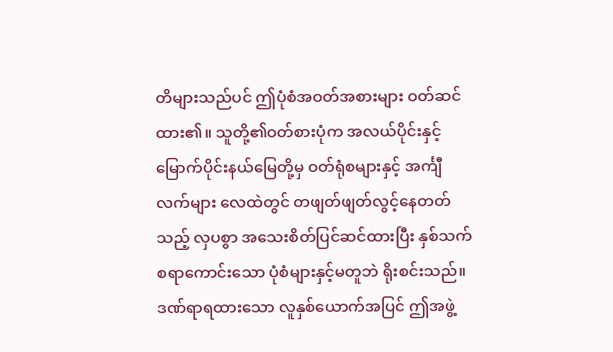တိများသည်ပင် ဤပုံစံအဝတ်အစားများ ဝတ်ဆင်ထား၏။ သူတို့၏ဝတ်စားပုံက အလယ်ပိုင်းနှင့် မြောက်ပိုင်းနယ်မြေတို့မှ ဝတ်ရုံစများနှင့် အင်္ကျီလက်များ လေထဲတွင် တဖျတ်ဖျတ်လွင့်နေတတ်သည့် လှပစွာ အသေးစိတ်ပြင်ဆင်ထားပြီး နှစ်သက်စရာကောင်းသော ပုံစံများနှင့်မတူဘဲ ရိုးစင်းသည်။
ဒဏ်ရာရထားသော လူနှစ်ယောက်အပြင် ဤအဖွဲ့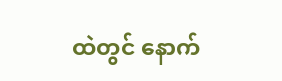ထဲတွင် နောက်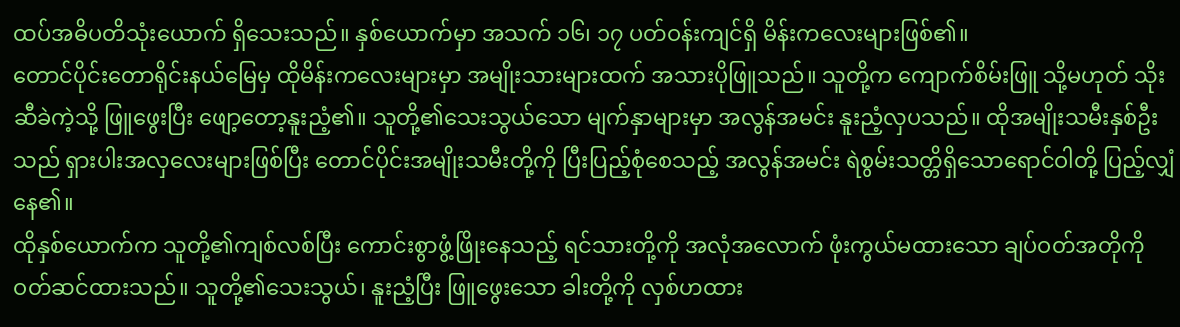ထပ်အဓိပတိသုံးယောက် ရှိသေးသည်။ နှစ်ယောက်မှာ အသက် ၁၆၊ ၁၇ ပတ်ဝန်းကျင်ရှိ မိန်းကလေးများဖြစ်၏။
တောင်ပိုင်းတောရိုင်းနယ်မြေမှ ထိုမိန်းကလေးများမှာ အမျိုးသားများထက် အသားပိုဖြူသည်။ သူတို့က ကျောက်စိမ်းဖြူ သို့မဟုတ် သိုးဆီခဲကဲ့သို့ ဖြူဖွေးပြီး ဖျော့တော့နူးညံ့၏။ သူတို့၏သေးသွယ်သော မျက်နှာများမှာ အလွန်အမင်း နူးညံ့လှပသည်။ ထိုအမျိုးသမီးနှစ်ဦးသည် ရှားပါးအလှလေးများဖြစ်ပြီး တောင်ပိုင်းအမျိုးသမီးတို့ကို ပြီးပြည့်စုံစေသည့် အလွန်အမင်း ရဲစွမ်းသတ္တိရှိသောရောင်ဝါတို့ ပြည့်လျှံနေ၏။
ထိုနှစ်ယောက်က သူတို့၏ကျစ်လစ်ပြီး ကောင်းစွာဖွံ့ဖြိုးနေသည့် ရင်သားတို့ကို အလုံအလောက် ဖုံးကွယ်မထားသော ချပ်ဝတ်အတိုကို ဝတ်ဆင်ထားသည်။ သူတို့၏သေးသွယ်၊ နူးညံ့ပြီး ဖြူဖွေးသော ခါးတို့ကို လှစ်ဟထား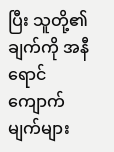ပြီး သူတို့၏ချက်ကို အနီရောင်ကျောက်မျက်များ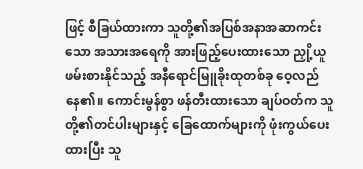ဖြင့် စီခြယ်ထားကာ သူတို့၏အပြစ်အနာအဆာကင်းသော အသားအရေကို အားဖြည့်ပေးထားသော ညှို့ယူဖမ်းစားနိုင်သည့် အနီရောင်မြူခိုးထုတစ်ခု ဝေ့လည်နေ၏။ ကောင်းမွန်စွာ ဖန်တီးထားသော ချပ်ဝတ်က သူတို့၏တင်ပါးများနှင့် ခြေထောက်များကို ဖုံးကွယ်ပေးထားပြီး သူ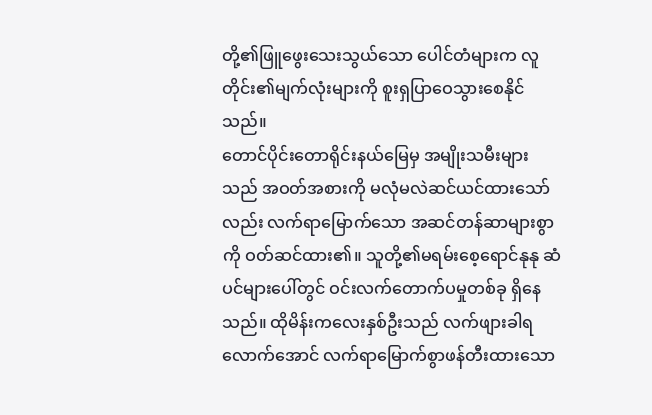တို့၏ဖြူဖွေးသေးသွယ်သော ပေါင်တံများက လူတိုင်း၏မျက်လုံးများကို စူးရှပြာဝေသွားစေနိုင်သည်။
တောင်ပိုင်းတောရိုင်းနယ်မြေမှ အမျိုးသမီးများသည် အဝတ်အစားကို မလုံမလဲဆင်ယင်ထားသော်လည်း လက်ရာမြောက်သော အဆင်တန်ဆာများစွာကို ဝတ်ဆင်ထား၏။ သူတို့၏မရမ်းစေ့ရောင်နုနု ဆံပင်များပေါ်တွင် ဝင်းလက်တောက်ပမှုတစ်ခု ရှိနေသည်။ ထိုမိန်းကလေးနှစ်ဦးသည် လက်ဖျားခါရလောက်အောင် လက်ရာမြောက်စွာဖန်တီးထားသော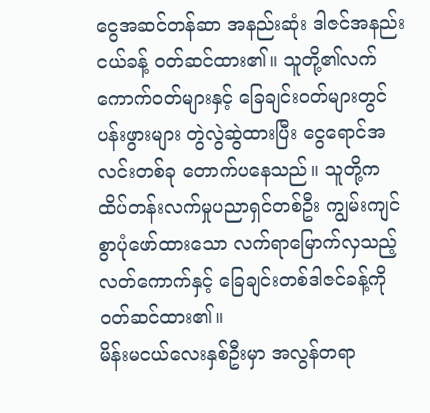ငွေအဆင်တန်ဆာ အနည်းဆုံး ဒါဇင်အနည်းငယ်ခန့် ဝတ်ဆင်ထား၏။ သူတို့၏လက်ကောက်ဝတ်များနှင့် ခြေချင်းဝတ်များတွင် ပန်းဖွားများ တွဲလွဲဆွဲထားပြီး ငွေရောင်အလင်းတစ်ခု တောက်ပနေသည်။ သူတို့က ထိပ်တန်းလက်မှုပညာရှင်တစ်ဦး ကျွမ်းကျင်စွာပုံဖော်ထားသော လက်ရာမြောက်လှသည့် လတ်ကောက်နှင့် ခြေချင်းတစ်ဒါဇင်ခန့်ကို ဝတ်ဆင်ထား၏။
မိန်းမငယ်လေးနှစ်ဦးမှာ အလွန်တရာ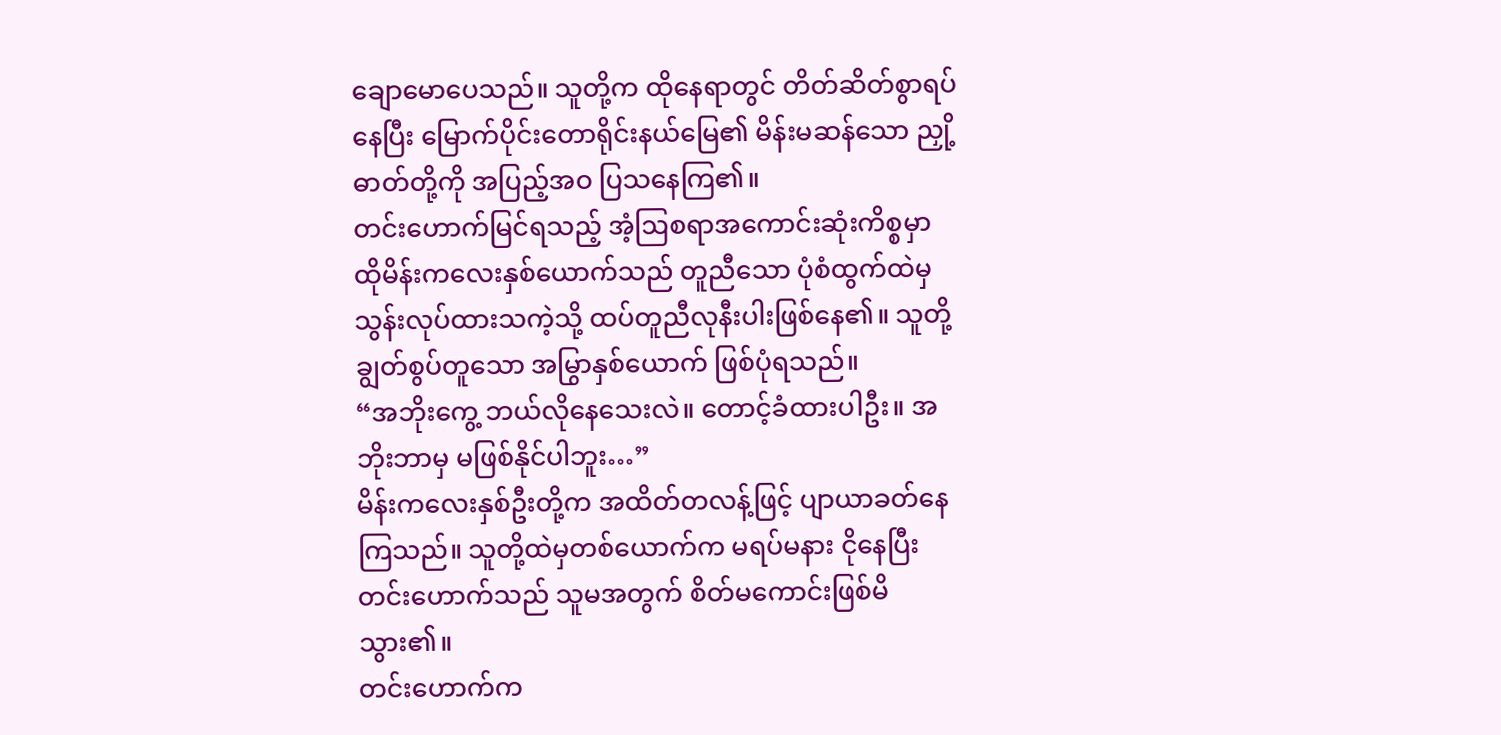ချောမောပေသည်။ သူတို့က ထိုနေရာတွင် တိတ်ဆိတ်စွာရပ်နေပြီး မြောက်ပိုင်းတောရိုင်းနယ်မြေ၏ မိန်းမဆန်သော ညှို့ဓာတ်တို့ကို အပြည့်အဝ ပြသနေကြ၏။
တင်းဟောက်မြင်ရသည့် အံ့ဩစရာအကောင်းဆုံးကိစ္စမှာ ထိုမိန်းကလေးနှစ်ယောက်သည် တူညီသော ပုံစံထွက်ထဲမှ သွန်းလုပ်ထားသကဲ့သို့ ထပ်တူညီလုနီးပါးဖြစ်နေ၏။ သူတို့ ချွတ်စွပ်တူသော အမြွာနှစ်ယောက် ဖြစ်ပုံရသည်။
“အဘိုးကွေ့ ဘယ်လိုနေသေးလဲ။ တောင့်ခံထားပါဦး။ အဘိုးဘာမှ မဖြစ်နိုင်ပါဘူး…”
မိန်းကလေးနှစ်ဦးတို့က အထိတ်တလန့်ဖြင့် ပျာယာခတ်နေကြသည်။ သူတို့ထဲမှတစ်ယောက်က မရပ်မနား ငိုနေပြီး တင်းဟောက်သည် သူမအတွက် စိတ်မကောင်းဖြစ်မိသွား၏။
တင်းဟောက်က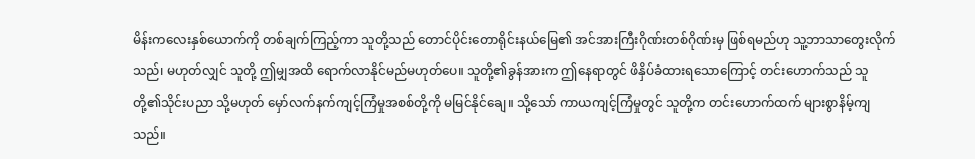မိန်းကလေးနှစ်ယောက်ကို တစ်ချက်ကြည့်ကာ သူတို့သည် တောင်ပိုင်းတောရိုင်းနယ်မြေ၏ အင်အားကြီးဂိုဏ်းတစ်ဂိုဏ်းမှ ဖြစ်ရမည်ဟု သူ့ဘာသာတွေးလိုက်သည်၊ မဟုတ်လျှင် သူတို့ ဤမျှအထိ ရောက်လာနိုင်မည်မဟုတ်ပေ။ သူတို့၏ခွန်အားက ဤနေရာတွင် ဖိနှိပ်ခံထားရသောကြောင့် တင်းဟောက်သည် သူတို့၏သိုင်းပညာ သို့မဟုတ် မှော်လက်နက်ကျင့်ကြံမှုအစစ်တို့ကို မမြင်နိုင်ချေ။ သို့သော် ကာယကျင့်ကြံမှုတွင် သူတို့က တင်းဟောက်ထက် များစွာနိမ့်ကျသည်။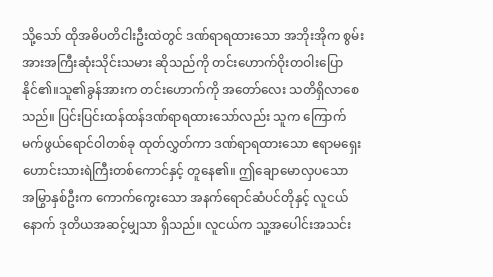သို့သော် ထိုအဓိပတိငါးဦးထဲတွင် ဒဏ်ရာရထားသော အဘိုးအိုက စွမ်းအားအကြီးဆုံးသိုင်းသမား ဆိုသည်ကို တင်းဟောက်ဝိုးတဝါးပြောနိုင်၏။သူ၏ခွန်အားက တင်းဟောက်ကို အတော်လေး သတိရှိလာစေသည်။ ပြင်းပြင်းထန်ထန်ဒဏ်ရာရထားသော်လည်း သူက ကြောက်မက်ဖွယ်ရောင်ဝါတစ်ခု ထုတ်လွှတ်ကာ ဒဏ်ရာရထားသော ဧရာမရှေးဟောင်းသားရဲကြီးတစ်ကောင်နှင့် တူနေ၏။ ဤချောမောလှပသော အမြွာနှစ်ဦးက ကောက်ကွေးသော အနက်ရောင်ဆံပင်တိုနှင့် လူငယ်နောက် ဒုတိယအဆင့်မျှသာ ရှိသည်။ လူငယ်က သူ့အပေါင်းအသင်း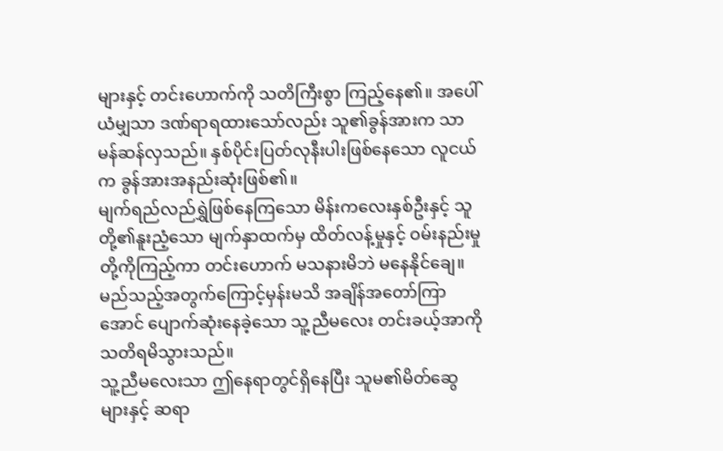များနှင့် တင်းဟောက်ကို သတိကြီးစွာ ကြည့်နေ၏။ အပေါ်ယံမျှသာ ဒဏ်ရာရထားသော်လည်း သူ၏ခွန်အားက သာမန်ဆန်လှသည်။ နှစ်ပိုင်းပြတ်လုနီးပါးဖြစ်နေသော လူငယ်က ခွန်အားအနည်းဆုံးဖြစ်၏။
မျက်ရည်လည်ရွှဲဖြစ်နေကြသော မိန်းကလေးနှစ်ဦးနှင့် သူတို့၏နူးညံ့သော မျက်နှာထက်မှ ထိတ်လန့်မှုနှင့် ဝမ်းနည်းမှုတို့ကိုကြည့်ကာ တင်းဟောက် မသနားမိဘဲ မနေနိုင်ချေ။ မည်သည့်အတွက်ကြောင့်မှန်းမသိ အချိန်အတော်ကြာအောင် ပျောက်ဆုံးနေခဲ့သော သူ့ညီမလေး တင်းခယ့်အာကို သတိရမိသွားသည်။
သူ့ညီမလေးသာ ဤနေရာတွင်ရှိနေပြီး သူမ၏မိတ်ဆွေများနှင့် ဆရာ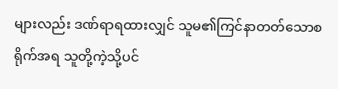များလည်း ဒဏ်ရာရထားလျှင် သူမ၏ကြင်နာတတ်သောစရိုက်အရ သူတို့ကဲ့သို့ပင်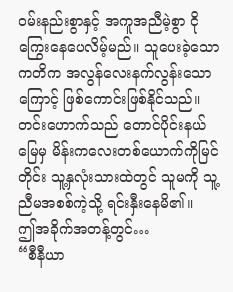ဝမ်းနည်းစွာနှင့် အကူအညီမဲ့စွာ ငိုကြွေးနေပေလိမ့်မည်။ သူပေးခဲ့သောကတိက အလွန်လေးနက်လွန်းသောကြောင့် ဖြစ်ကောင်းဖြစ်နိုင်သည်။ တင်းဟောက်သည် တောင်ပိုင်းနယ်မြေမှ မိန်းကလေးတစ်ယောက်ကိုမြင်တိုင်း သူ့နှလုံးသားထဲတွင် သူမကို သူ့ညီမအစစ်ကဲ့သို့ ရင်းနှီးနေမိ၏။
ဤအခိုက်အတန့်တွင်…
“စီနီယာ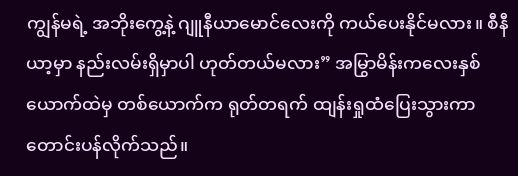ကျွန်မရဲ့ အဘိုးကွေ့နဲ့ ဂျူနီယာမောင်လေးကို ကယ်ပေးနိုင်မလား။ စီနီယာ့မှာ နည်းလမ်းရှိမှာပါ ဟုတ်တယ်မလား” အမြွာမိန်းကလေးနှစ်ယောက်ထဲမှ တစ်ယောက်က ရုတ်တရက် ထျန်းရှုထံပြေးသွားကာ တောင်းပန်လိုက်သည်။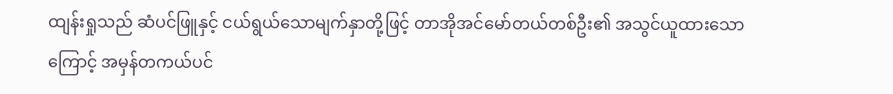ထျန်းရှုသည် ဆံပင်ဖြူနှင့် ငယ်ရွယ်သောမျက်နှာတို့ဖြင့် တာအိုအင်မော်တယ်တစ်ဦး၏ အသွင်ယူထားသောကြောင့် အမှန်တကယ်ပင်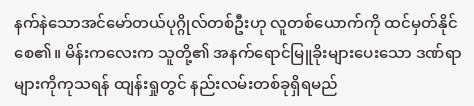နက်နဲသောအင်မော်တယ်ပုဂ္ဂိုလ်တစ်ဦးဟု လူတစ်ယောက်ကို ထင်မှတ်နိုင်စေ၏။ မိန်းကလေးက သူတို့၏ အနက်ရောင်မြူခိုးများပေးသော ဒဏ်ရာများကိုကုသရန် ထျန်းရှုတွင် နည်းလမ်းတစ်ခုရှိရမည်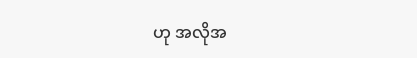ဟု အလိုအ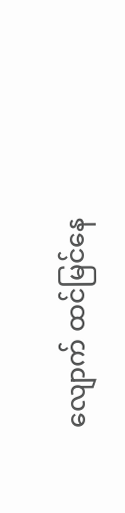လျောက် ထင်မြင်နေ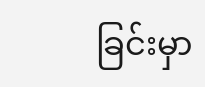ခြင်းမှာ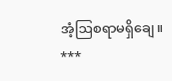အံ့ဩစရာမရှိချေ။
***